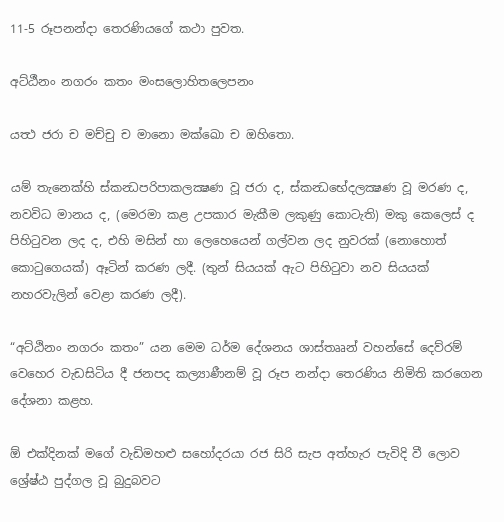11-5 රූපනන්දා තෙරණියගේ කථා පුවත.

අට්ඨීනං නගරං කතං මංසලොහිතලෙපනං

යත්‍ථ ජරා ච මච්චු ච මානො මක්ඛො ච ඔහිතො.

යම් තැනෙක්හි ස්කන්‍ධපරිපාකලක්‍ෂණ වූ ජරා ද, ස්කන්‍ධභේදලක්‍ෂණ වූ මරණ ද, නවවිධ මානය ද, (මෙරමා කළ උපකාර මැකීම ලකුණු කොටැති) මකු කෙලෙස් ද පිහිටුවන ලද ද, එහි මසින් හා ලෙහෙයෙන් ගල්වන ලද නුවරක් (නොහොත් කොටුගෙයක්) ඈටින් කරණ ලදී. (තුන් සියයක් ඇට පිහිටුවා නව සියයක් නහරවැලින් වෙළා කරණ ලදී).

“අට්ඨිනං නගරං කතං” යන මෙම ධර්ම දේශනය ශාස්තෲන් වහන්සේ දෙව්රම් වෙහෙර වැඩසිටිය දී ජනපද කල්‍යාණීනම් වූ රූප නන්දා තෙරණිය නිමිති කරගෙන දේශනා කළහ.

ඕ එක්දිනක් මගේ වැඩිමහළු සහෝදරයා රජ සිරි සැප අත්හැර පැවිදි වී ලොව ශ්‍රේෂ්ඨ පුද්ගල වූ බුදුබවට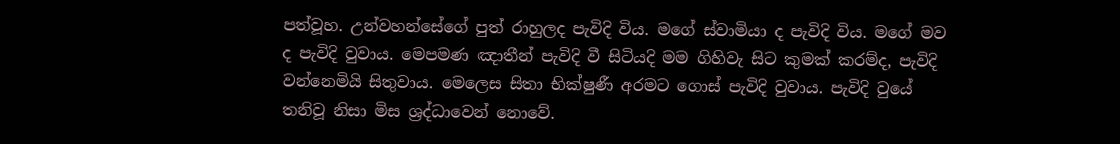පත්වූහ. උන්වහන්සේගේ පුත් රාහුලද පැවිදි විය. මගේ ස්වාමියා ද පැවිදි විය. මගේ මව ද පැවිදි වුවාය. මෙපමණ ඤාතීන් පැවිදි වී සිටියදි මම ගිහිවැ සිට කුමක් කරම්ද, පැවිදි වන්නෙමියි සිතුවාය. මෙලෙස සිතා භික්ෂුණී අරමට ගොස් පැවිදි වුවාය. පැවිදි වුයේ තනිවූ නිසා මිස ශ්‍රද්ධාවෙන් නොවේ.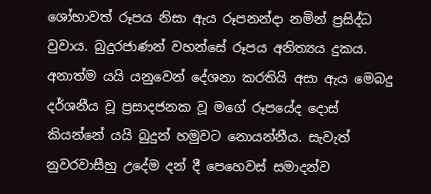ශෝභාවත් රූපය නිසා ඇය රූපනන්දා නමින් ප්‍රසිද්ධ වුවාය. බුදුරජාණන් වහන්සේ රූපය අනිත්‍යය දුකය. අනාත්ම යයි යනුවෙන් දේශනා කරතියි අසා ඇය මෙබදු දර්ශනීය වූ ප්‍රසාදජනක වූ මගේ රූපයේද දොස් කියන්නේ යයි බුදුන් හමුවට නොයන්නීය. සැවැත් නුවරවාසීහු උදේම දන් දී පෙහෙවස් සමාදන්ව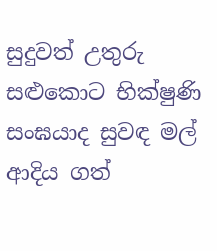සුදුවත් උතුරු සළුකොට භික්ෂුණි සංඝයාද සුවඳ මල් ආදිය ගත්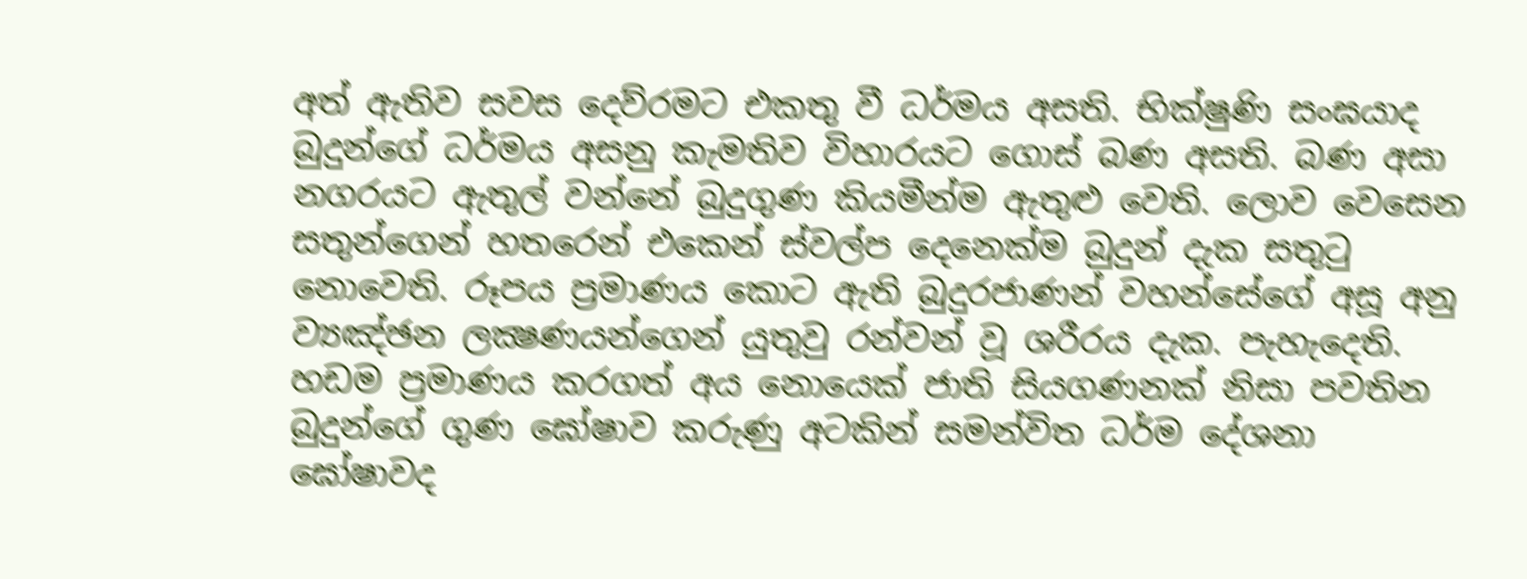අත් ඇතිව සවස දෙව්රමට එකතු වී ධර්මය අසති. භික්ෂුණි සංඝයාද බුදුන්ගේ ධර්මය අසනු කැමතිව විහාරයට ගොස් බණ අසති. බණ අසා නගරයට ඇතුල් වන්නේ බුදුගුණ කියමීන්ම ඇතුළු වෙති. ලොව වෙසෙන සතුන්ගෙන් හතරෙන් එකෙන් ස්වල්ප දෙනෙක්ම බුදුන් දැක සතුටු නොවෙති. රූපය ප්‍රමාණය කොට ඇති බුදුරජාණන් වහන්සේගේ අසූ අනු ව්‍යඤ්ඡන ලක්‍ෂණයන්ගෙන් යුතුවු රන්වන් වූ ශරීරය දැක. පැහැදෙති. හඩම ප්‍රමාණය කරගත් අය නොයෙක් ජාති සියගණනක් නිසා පවතින බුදුන්ගේ ගුණ ඝෝෂාව කරුණු අටකින් සමන්විත ධර්ම දේශනා ඝෝෂාවද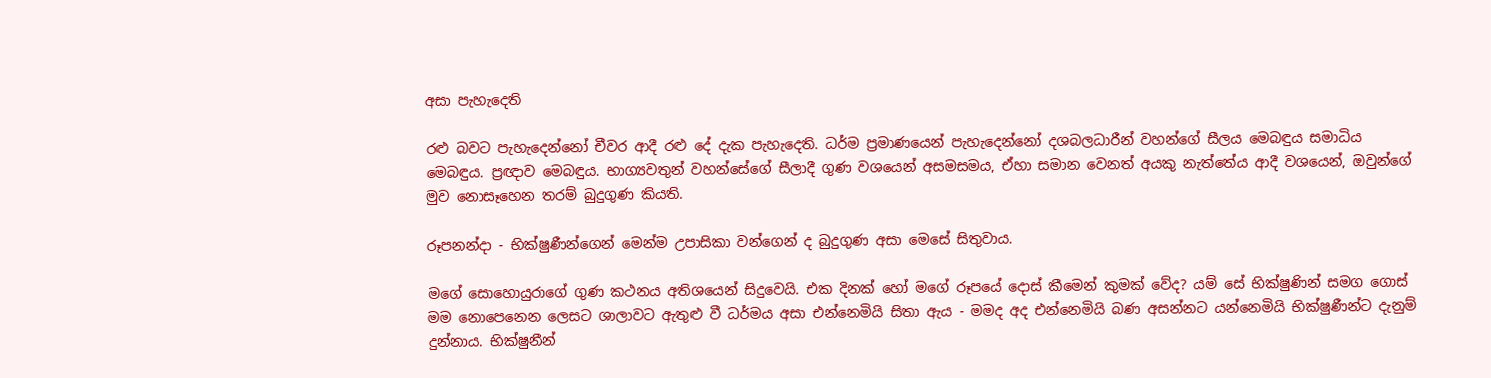අසා පැහැදෙති

රළු බවට පැහැදෙන්නෝ චීවර ආදී රළු දේ දැක පැහැදෙති. ධර්ම ප්‍රමාණයෙන් පැහැදෙන්නෝ දශබලධාරීන් වහන්ගේ සීලය මෙබඳුය සමාධිය මෙබඳුය. ප්‍රඥාව මෙබඳුය. භාග්‍යවතුන් වහන්සේගේ සීලාදී ගුණ වශයෙන් අසමසමය, ඒහා සමාන වෙනත් අයකු නැත්තේය ආදී වශයෙන්, ඔවුන්ගේ මුව නොසෑහෙන තරම් බුදුගුණ කියති.

රූපනන්දා - භික්ෂුණීන්ගෙන් මෙන්ම උපාසිකා වන්ගෙන් ද බුදුගුණ අසා මෙසේ සිතුවාය.

මගේ සොහොයුරාගේ ගුණ කථනය අතිශයෙන් සිදුවෙයි. එක දිනක් හෝ මගේ රූපයේ දොස් කීමෙන් කුමක් වේද? යම් සේ භික්ෂුණින් සමග ගොස් මම නොපෙනෙන ලෙසට ශාලාවට ඇතුළු වී ධර්මය අසා එන්නෙමියි සිතා ඇය - මමද අද එන්නෙමියි බණ අසන්නට යන්නෙමියි භික්ෂුණීන්ට දැනුම් දුන්නාය. භික්ෂුනීන්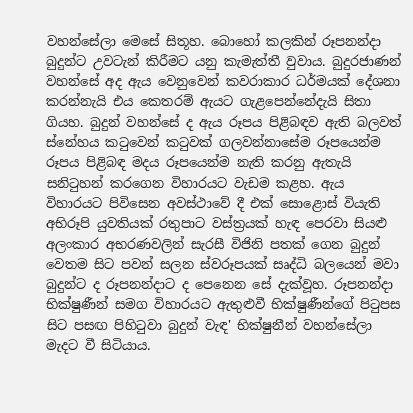වහන්සේලා මෙසේ සිතූහ. බොහෝ කලකින් රූපනන්දා බුදුන්ට උවටැන් කිරීමට යනු කැමැත්තී වුවාය. බුදුරජාණන් වහන්සේ අද ඇය වෙනුවෙන් කවරාකාර ධර්මයක් දේශනා කරන්නැයි එය කෙතරම් ඇයට ගැළපෙන්නේදැයි සිතා ගියහ. බුදුන් වහන්සේ ද ඇය රූපය පිළිබඳව ඇති බලවත් ස්නේහය කටුවෙන් කටුවක් ගලවන්නාසේම රූපයෙන්ම රූපය පිළිබඳ මදය රූපයෙන්ම නැති කරනු ඇතැයි සනිටුහන් කරගෙන විහාරයට වැඩම කළහ. ඇය විහාරයට පිවිසෙන අවස්ථාවේ දී එක් සොළොස් වියැති අභිරූපි යුවතියක් රතුපාට වස්ත්‍රයක් හැඳ පෙරවා සියළු අලංකාර අභරණවලින් සැරසී විජිනි පතක් ගෙන බුදුන් වෙතම සිට පවන් සලන ස්වරූපයක් සෘද්ධි බලයෙන් මවා බුදුන්ට ද රූපනන්දාට ද පෙනෙන සේ දැක්වූහ. රූපනන්දා භික්ෂුණීන් සමග විහාරයට ඇතුළුවී භික්ෂුණීන්ගේ පිටුපස සිට පසඟ පිහිටුවා බුදුන් වැඳ' භික්ෂුනීන් වහන්සේලා මැදට වී සිටියාය.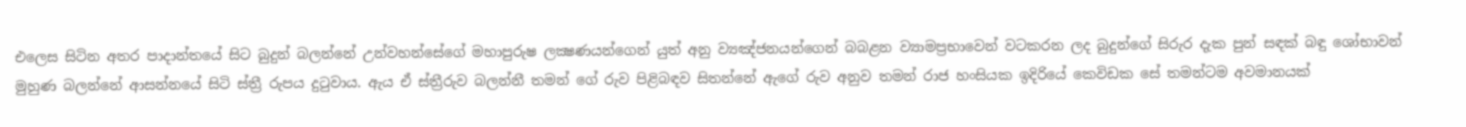එලෙස සිටින අතර පාදාන්තයේ සිට බුදුන් බලන්නේ උන්වහන්සේගේ මහාපුරුෂ ලක්‍ෂණයන්ගෙන් යුත් අනු ව්‍යඤ්ජනයන්ගෙන් බබළන ව්‍යාමප්‍රභාවෙන් වටකරන ලද බුදුන්ගේ සිරුර දැක පුන් සඳක් බඳු ශෝභාවන් මුහුණ බලන්නේ ආසන්නයේ සිටි ස්ත්‍රී රුපය දුටුවාය. ඇය ඒ ස්ත්‍රීරුව බලන්නී තමන් ගේ රුව පිළිබඳව සිතන්නේ ඇගේ රුව අනුව තමන් රාජ හංසියක ඉදිරියේ කෙවිඩක සේ තමන්ටම අවමානයක්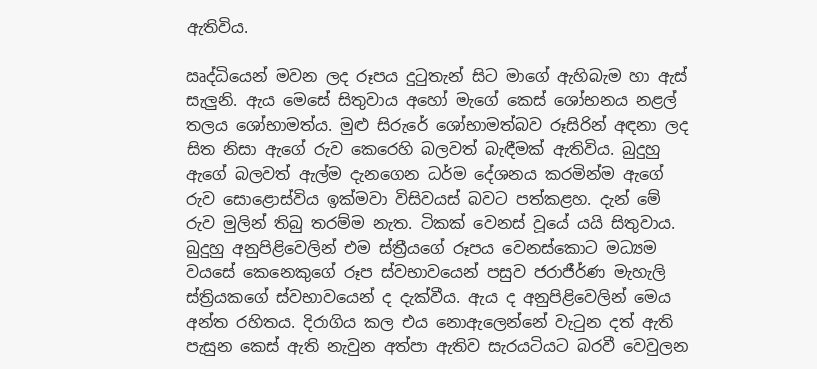ඇතිවිය.

ඍද්ධියෙන් මවන ලද රූපය දුටුතැන් සිට මාගේ ඇහිබැම හා ඇස් සැලුනි. ඇය මෙසේ සිතුවාය අහෝ මැගේ කෙස් ශෝභනය නළල් තලය ශෝභාමත්ය. මුළු සිරුරේ ශෝභාමත්බව රූසිරින් අඳනා ලද සිත නිසා ඇගේ රුව කෙරෙහි බලවත් බැඳීමක් ඇතිවිය. බුදුහු ඇගේ බලවත් ඇල්ම දැනගෙන ධර්ම දේශනය කරමින්ම ඇගේ රුව සොළොස්විය ඉක්මවා විසිවයස් බවට පත්කළහ. දැන් මේ රුව මුලින් තිබු තරම්ම නැත. ටිකක් වෙනස් වූයේ යයි සිතුවාය. බුදුහු අනුපිළිවෙලින් එම ස්ත්‍රීයගේ රූපය වෙනස්කොට මධ්‍යම වයසේ කෙනෙකුගේ රූප ස්වභාවයෙන් පසුව ජරාජීර්ණ මැහැලි ස්ත්‍රියකගේ ස්වභාවයෙන් ද දැක්වීය. ඇය ද අනුපිළිවෙලින් මෙය අන්ත රහිතය. දිරාගිය කල එය නොඇලෙන්නේ වැටුන දත් ඇති පැසුන කෙස් ඇති නැවුන අත්පා ඇතිව සැරයටියට බරවී වෙවුලන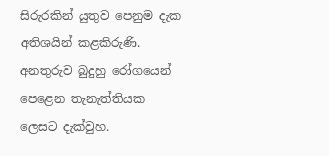සිරුරකින් යුතුව පෙනුම දැක අතිශයින් කළකිරුණි. අනතුරුව බුදුහු රෝගයෙන් පෙළෙන තැනැත්තියක ලෙසට දැක්වුහ.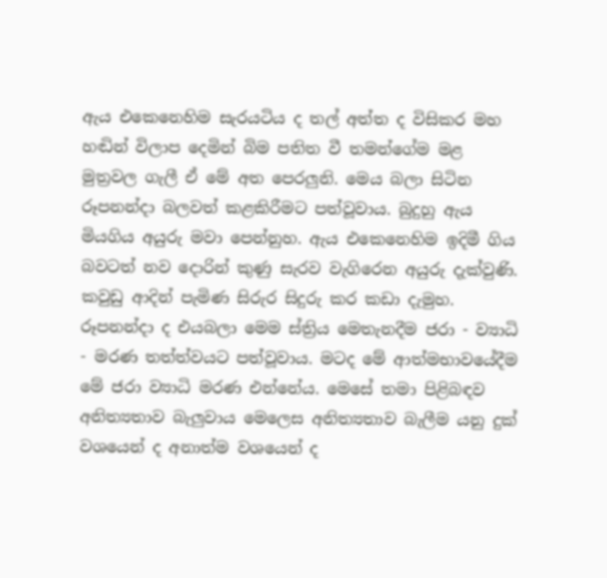ඇය එකෙනෙහිම සැරයටිය ද තල් අත්ත ද විසිකර මහ හඬින් විලාප දෙමින් බිම පතිත වී තමන්ගේම මළ මුත්‍රවල ගැලී ඒ මේ අත පෙරලුනි. මෙය බලා සිටින රූපනන්දා බලවත් කළකිරීමට පත්වූවාය. බුදුහු ඇය මියගිය අයුරු මවා පෙන්නුහ. ඇය එකෙනෙහිම ඉදිමී ගිය බවටත් නව දොරින් කුණු සැරව වැගිරෙන අයුරු දැක්වුණි. කවුඩු ආදින් පැමිණ සිරුර සිදුරු කර කඩා දැමුහ. රූපනන්දා ද එයබලා මෙම ස්ත්‍රිය මෙතැනදීම ජරා - ව්‍යාධි - මරණ තත්ත්වයට පත්වූවාය. මටද මේ ආත්මභාවයේදීම මේ ජරා ව්‍යාධි මරණ එන්නේය. මෙසේ තමා පිළිබඳව අනිත්‍යතාව බැලුවාය මෙලෙස අනිත්‍යතාව බැලීම යනු දුක් වශයෙන් ද අනාත්ම වශයෙන් ද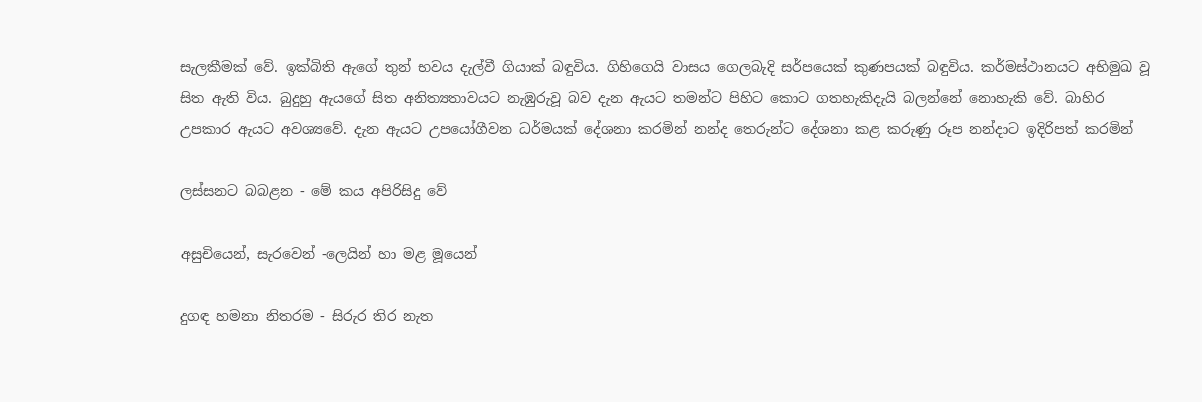සැලකීමක් වේ. ඉක්බිති ඇගේ තුන් භවය දැල්වී ගියාක් බඳුවිය. ගිහිගෙයි වාසය ගෙලබැදි සර්පයෙක් කුණපයක් බඳුවිය. කර්මස්ථානයට අභිමුඛ වූ සිත ඇති විය. බුදුහු ඇයගේ සිත අනිත්‍යතාවයට නැඹුරුවූ බව දැන ඇයට තමන්ට පිහිට කොට ගතහැකිදැයි බලන්නේ නොහැකි වේ. බාහිර උපකාර ඇයට අවශ්‍යවේ. දැන ඇයට උපයෝගීවන ධර්මයක් දේශනා කරමින් නන්ද තෙරුන්ට දේශනා කළ කරුණු රූප නන්දාට ඉදිරිපත් කරමින්

ලස්සනට බබළන - මේ කය අපිරිසිදු වේ

අසුචියෙන්, සැරවෙන් -ලෙයින් හා මළ මූයෙන්

දුගඳ හමනා නිතරම - සිරුර තිර නැත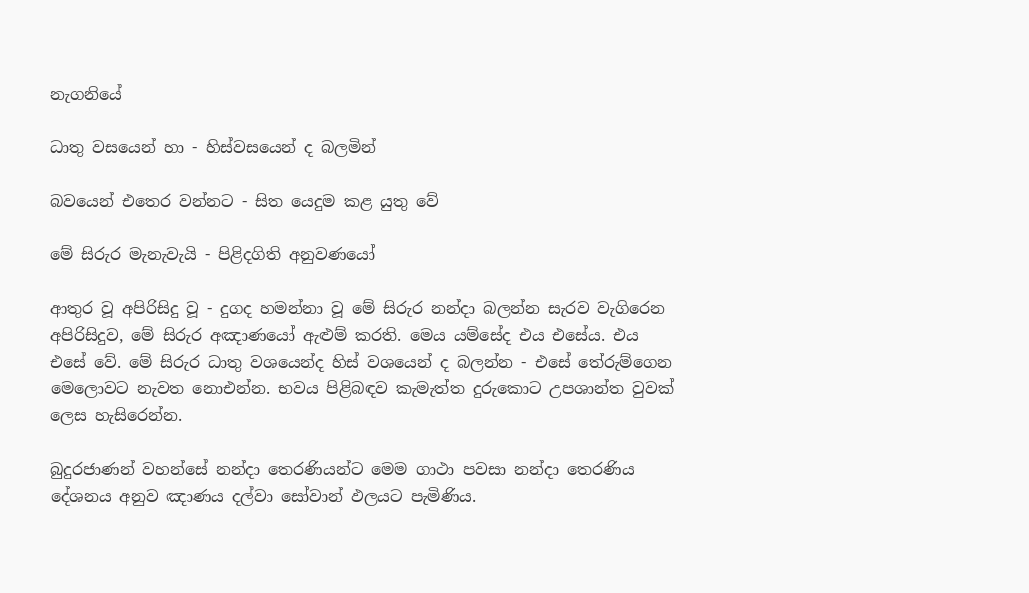නැගනියේ

ධාතු වසයෙන් හා - හිස්වසයෙන් ද බලමින්

බවයෙන් එතෙර වන්නට - සිත යෙදුම කළ යුතු වේ

මේ සිරුර මැනැවැයි - පිළිදගිති අනුවණයෝ

ආතුර වූ අපිරිසිදු වූ - දුගද හමන්නා වූ මේ සිරුර නන්දා බලන්න සැරව වැගිරෙන අපිරිසිදුව, මේ සිරුර අඤාණයෝ ඇළුම් කරති. මෙය යම්සේද එය එසේය. එය එසේ වේ. මේ සිරුර ධාතු වශයෙන්ද හිස් වශයෙන් ද බලන්න - එසේ තේරුම්ගෙන මෙලොවට නැවත නොඑන්න. භවය පිළිබඳව කැමැත්ත දුරුකොට උපශාන්ත වුවක් ලෙස හැසිරෙන්න.

බුදුරජාණන් වහන්සේ නන්දා තෙරණියන්ට මෙම ගාථා පවසා නන්දා තෙරණිය දේශනය අනුව ඤාණය දල්වා සෝවාන් ඵලයට පැමිණිය.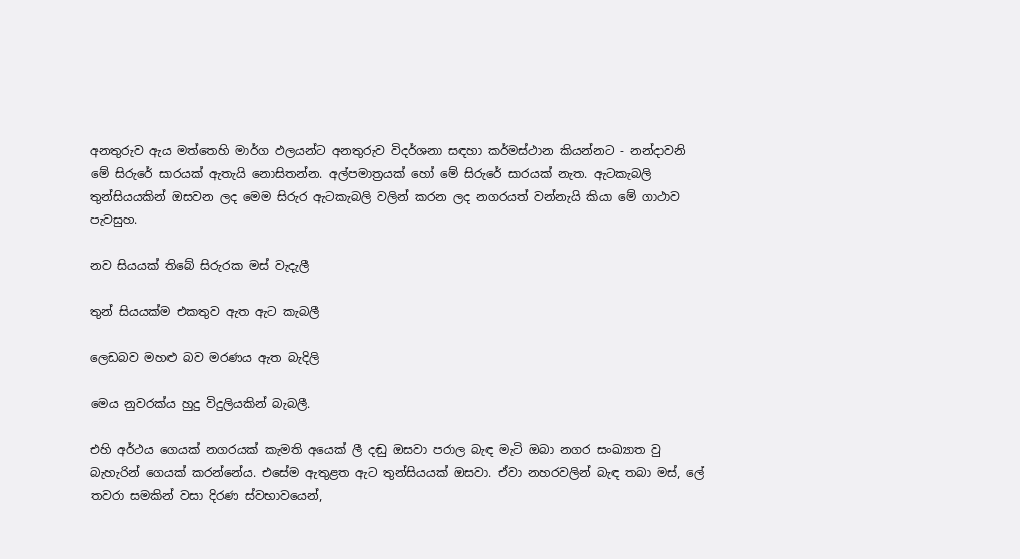අනතුරුව ඇය මත්තෙහි මාර්ග ඵලයන්ට අනතුරුව විදර්ශනා සඳහා කර්මස්ථාන කියන්නට - නන්දාවනි මේ සිරුරේ සාරයක් ඇතැයි නොසිතන්න. අල්පමාත්‍රයක් හෝ මේ සිරුරේ සාරයක් නැත. ඇටකැබලි තුන්සියයකින් ඔසවන ලද මෙම සිරුර ඇටකැබලි වලින් කරන ලද නගරයත් වන්නැයි කියා මේ ගාථාව පැවසුහ.

නව සියයක් තිබේ සිරුරක මස් වැදැලී

තුන් සියයක්ම එකතුව ඇත ඇට කැබලී

ලෙඩබව මහළු බව මරණය ඇත බැදිලි

මෙය නුවරක්ය හුදු විදුලියකින් බැබලී.

එහි අර්ථය ගෙයක් නගරයක් කැමති අයෙක් ලී දඬු ඔසවා පරාල බැඳ මැටි ඔබා නගර සංඛ්‍යාත වු බැහැරින් ගෙයක් කරන්නේය. එසේම ඇතුළත ඇට තුන්සියයක් ඔසවා. ඒවා නහරවලින් බැඳ තබා මස්, ලේ තවරා සමකින් වසා දිරණ ස්වභාවයෙන්,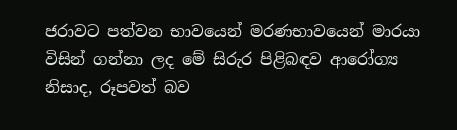ජරාවට පත්වන භාවයෙන් මරණභාවයෙන් මාරයා විසින් ගන්නා ලද මේ සිරුර පිළිබඳව ආරෝග්‍ය නිසාද, රූපවත් බව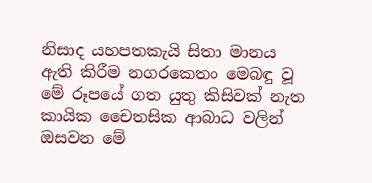නිසාද යහපතකැයි සිතා මානය ඇති කිරීම නගරකෙතං මෙබඳු වූ මේ රූපයේ ගත යුතු කිසිවක් නැත කායික චෛතසික ආබාධ වලින් ඔසවන මේ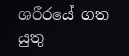ශරීරයේ ගත යුතු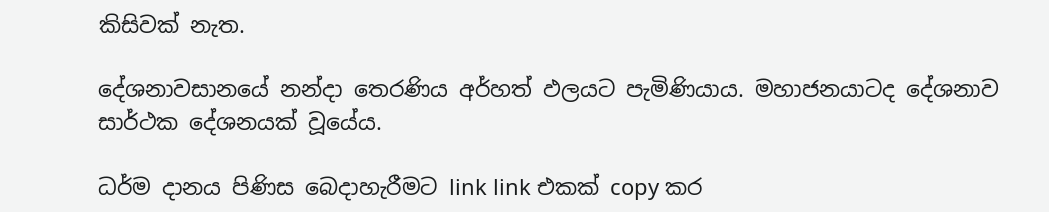කිසිවක් නැත.

දේශනාවසානයේ නන්දා තෙරණිය අර්හත් ඵලයට පැමිණියාය. මහාජනයාටද දේශනාව සාර්ථක දේශනයක් වූයේය.

ධර්ම දානය පිණිස බෙදාහැරීමට link link එකක් copy කර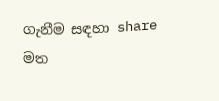ගැනීම සඳහා share මත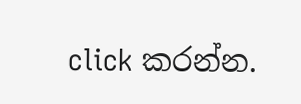click කරන්න.